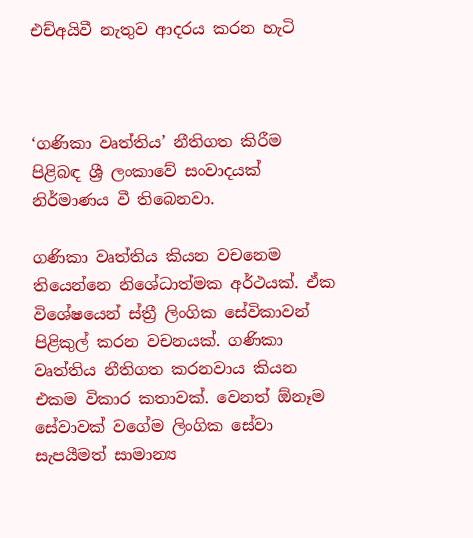එච්අයිවී නැතුව ආදරය කරන හැටි



‘ගණිකා වෘත්තිය’ නීතිගත කිරීම පිළිබඳ ශ්‍රී ලංකාවේ සංවාදයක් නිර්මාණය වී තිබෙනවා.

ගණිකා වෘත්තිය කියන වචනෙම තියෙන්නෙ නිශේධාත්මක අර්ථයක්. ඒක විශේෂයෙන් ස්ත්‍රී ලිංගික සේවිකාවන් පිළිකුල් කරන වචනයක්. ගණිකා වෘත්තිය නීතිගත කරනවාය කියන එකම විකාර කතාවක්. වෙනත් ඕනෑම සේවාවක් වගේම ලිංගික සේවා සැපයීමත් සාමාන්‍ය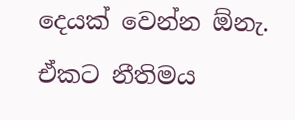දෙයක් වෙන්න ඕනැ. ඒකට නීතිමය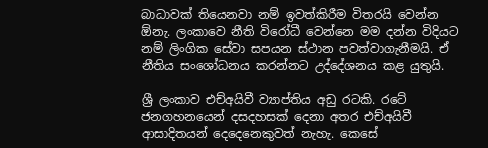බාධාවක් තියෙනවා නම් ඉවත්කිරීම විතරයි වෙන්න ඕනැ. ලංකාවෙ නීති විරෝධී වෙන්නෙ මම දන්න විදියට නම් ලිංගික සේවා සපයන ස්ථාන පවත්වාගැනීමයි. ඒ නීතිය සංශෝධනය කරන්නට උද්දේශනය කළ යුතුයි.

ශ්‍රී ලංකාව එච්අයිවී ව්‍යාප්තිය අඩු රටකි. රටේ ජනගහනයෙන් දසදහසක් දෙනා අතර එච්අයිවී ආසාදිතයන් දෙදෙනෙකුවත් නැහැ. කෙසේ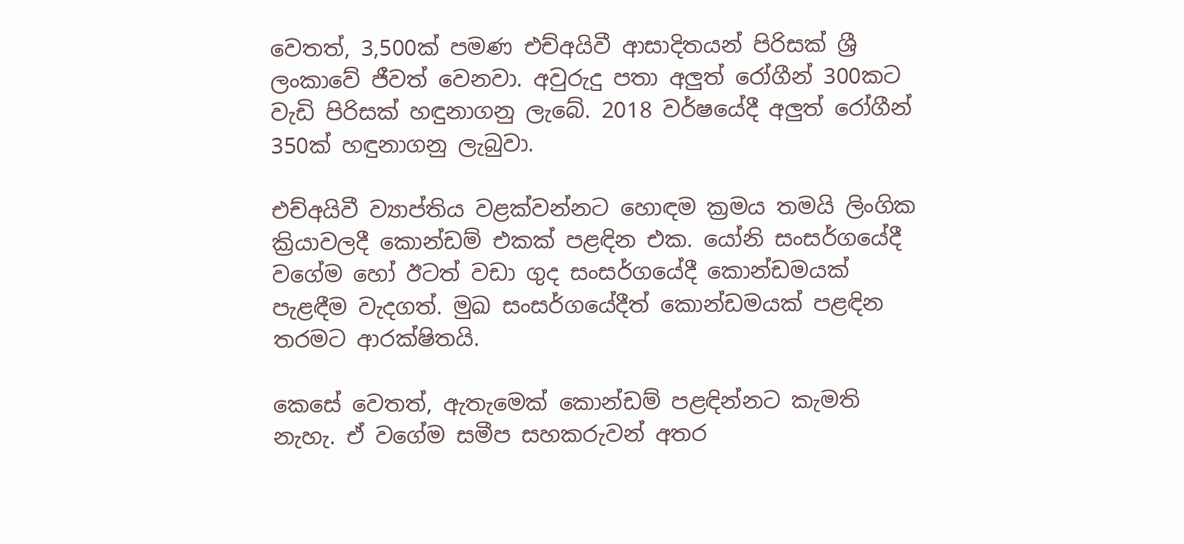වෙතත්, 3,500ක් පමණ එච්අයිවී ආසාදිතයන් පිරිසක් ශ්‍රී ලංකාවේ ජීවත් වෙනවා. අවුරුදු පතා අලුත් රෝගීන් 300කට වැඩි පිරිසක් හඳුනාගනු ලැබේ. 2018 වර්ෂයේදී අලුත් රෝගීන් 350ක් හඳුනාගනු ලැබුවා.

එච්අයිවී ව්‍යාප්තිය වළක්වන්නට හොඳම ක්‍රමය තමයි ලිංගික ක්‍රියාවලදී කොන්ඩම් එකක් පළඳින එක. යෝනි සංසර්ගයේදී වගේම හෝ ඊටත් වඩා ගුද සංසර්ගයේදී කොන්ඩමයක් පැළඳීම වැදගත්. මුඛ සංසර්ගයේදීත් කොන්ඩමයක් පළඳින තරමට ආරක්ෂිතයි.

කෙසේ වෙතත්, ඇතැමෙක් කොන්ඩම් පළඳින්නට කැමති නැහැ. ඒ වගේම සමීප සහකරුවන් අතර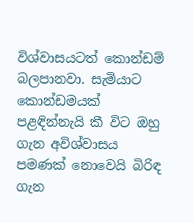විශ්වාසයටත් කොන්ඩම් බලපානවා. සැමියාට කොන්ඩමයක් පළඳින්නැයි කී විට ඔහු ගැන අවිශ්වාසය පමණක් නොවෙයි බිරිඳ ගැන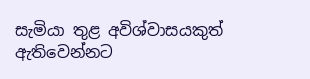සැමියා තුළ අවිශ්වාසයකුත් ඇතිවෙන්නට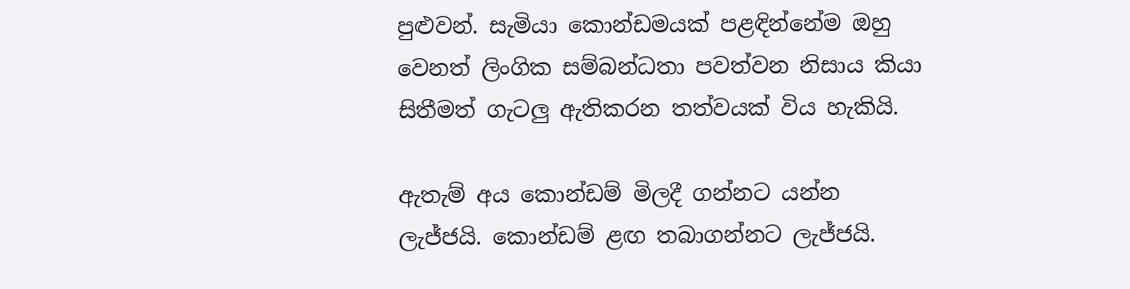පුළුවන්. සැමියා කොන්ඩමයක් පළඳින්නේම ඔහු වෙනත් ලිංගික සම්බන්ධතා පවත්වන නිසාය කියා සිතීමත් ගැටලු ඇතිකරන තත්වයක් විය හැකියි.

ඇතැම් අය කොන්ඩම් මිලදී ගන්නට යන්න ලැජ්ජයි. කොන්ඩම් ළඟ තබාගන්නට ලැජ්ජයි.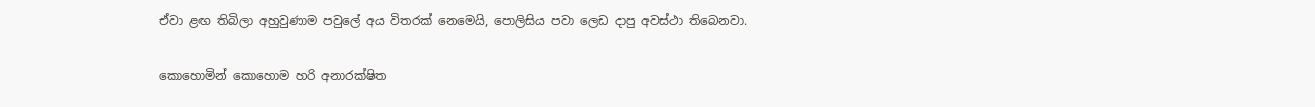ඒවා ළඟ තිබිලා අහුවුණාම පවුලේ අය විතරක් නෙමෙයි, පොලිසිය පවා ලෙඩ දාපු අවස්ථා තිබෙනවා.

කොහොමින් කොහොම හරි අනාරක්ෂිත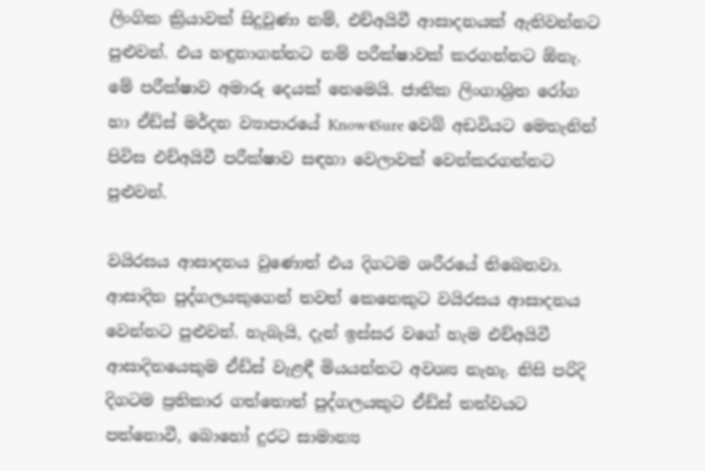ලිංගික ක්‍රියාවක් සිදුවුණා නම්, එච්අයිවී ආසාදනයක් ඇතිවන්නට පුළුවන්. එය හඳුනාගන්නට නම් පරීක්ෂාවක් කරගන්නට ඕනැ. මේ පරීක්ෂාව අමාරු දෙයක් නෙමෙයි. ජාතික ලිංගාශ්‍රිත රෝග හා ඒඩ්ස් මර්දන ව්‍යාපාරයේ Know4Sure වෙබ් අඩවියට මෙතැනින් පිවිස එච්අයිවී පරීක්ෂාව සඳහා වෙලාවක් වෙන්කරගන්නට පුළුවන්.

වයිරසය ආසාදනය වුණොත් එය දිගටම ශරීරයේ තිබෙනවා. ආසාදිත පුද්ගලයකුගෙන් තවත් කෙනෙකුට වයිරසය ආසාදනය වෙන්නට පුළුවන්. හැබැයි, දැන් ඉස්සර වගේ හැම එච්අයිවී ආසාදිතයෙකුම ඒඩ්ස් වැළඳී මියයන්නට අවශ්‍ය නැහැ. නිසි පරිදි දිගටම ප්‍රතිකාර ගත්තොත් පුද්ගලයකුට ඒඩ්ස් තත්වයට පත්නොවී, බොහෝ දුරට සාමාන්‍ය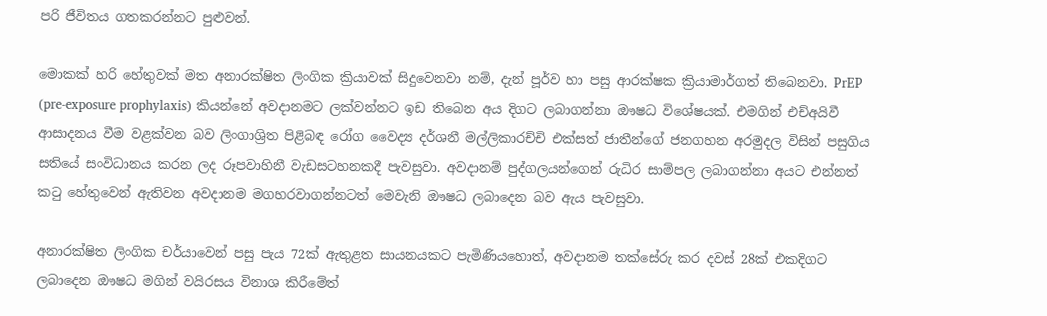පරි ජීවිතය ගතකරන්නට පුළුවන්.

මොකක් හරි හේතුවක් මත අනාරක්ෂිත ලිංගික ක්‍රියාවක් සිදුවෙනවා නම්, දැන් පූර්ව හා පසු ආරක්ෂක ක්‍රියාමාර්ගත් තිබෙනවා. PrEP (pre-exposure prophylaxis) කියන්නේ අවදානමට ලක්වන්නට ඉඩ තිබෙන අය දිගට ලබාගන්නා ඖෂධ විශේෂයක්. එමගින් එච්අයිවී ආසාදනය වීම වළක්වන බව ලිංගාශ්‍රිත පිළිබඳ රෝග වෛද්‍ය දර්ශනී මල්ලිකාරච්චි එක්සත් ජාතීන්ගේ ජනගහන අරමුදල විසින් පසුගිය සතියේ සංවිධානය කරන ලද රූපවාහිනී වැඩසටහනකදී පැවසුවා. අවදානම් පුද්ගලයන්ගෙන් රුධිර සාම්පල ලබාගන්නා අයට එන්නත් කටු හේතුවෙන් ඇතිවන අවදානම මගහරවාගන්නටත් මෙවැනි ඖෂධ ලබාදෙන බව ඇය පැවසුවා.

අනාරක්ෂිත ලිංගික චර්යාවෙන් පසු පැය 72ක් ඇතුළත සායනයකට පැමිණියහොත්, අවදානම තක්සේරු කර දවස් 28ක් එකදිගට ලබාදෙන ඖෂධ මගින් වයිරසය විනාශ කිරීමේත්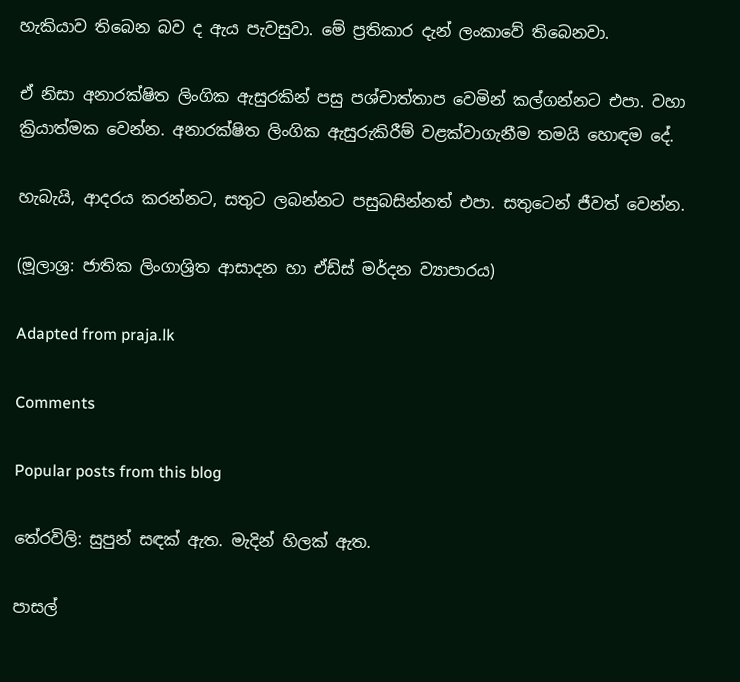හැකියාව තිබෙන බව ද ඇය පැවසුවා. මේ ප්‍රතිකාර දැන් ලංකාවේ තිබෙනවා.

ඒ නිසා අනාරක්ෂිත ලිංගික ඇසුරකින් පසු පශ්චාත්තාප වෙමින් කල්ගන්නට එපා. වහා ක්‍රියාත්මක වෙන්න. අනාරක්ෂිත ලිංගික ඇසුරුකිරීම් වළක්වාගැනීම තමයි හොඳම දේ.

හැබැයි, ආදරය කරන්නට, සතුට ලබන්නට පසුබසින්නත් එපා. සතුටෙන් ජීවත් වෙන්න.

(මූලාශ්‍ර: ජාතික ලිංගාශ්‍රිත ආසාදන හා ඒඩ්ස් මර්දන ව්‍යාපාරය)

Adapted from praja.lk

Comments

Popular posts from this blog

තේරවිලි: සුපුන් සඳක් ඇත. මැදින් හිලක් ඇත.

පාසල්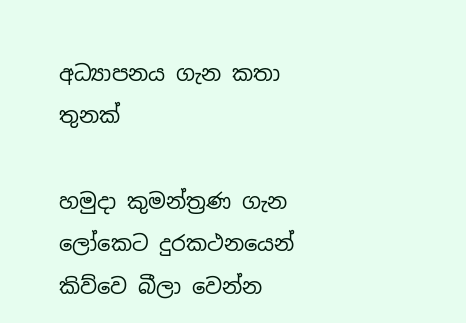අධ්‍යාපනය ගැන කතා තුනක්

හමුදා කුමන්ත්‍රණ ගැන ලෝකෙට දුරකථනයෙන් කිව්වෙ බීලා වෙන්න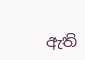ඇති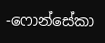-ෆොන්සේකා